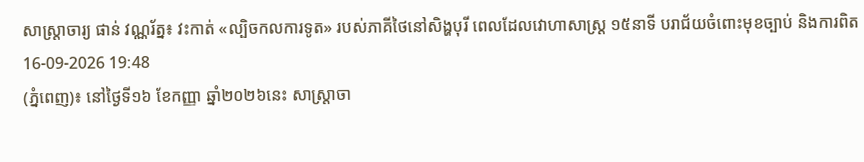សាស្រ្តាចារ្យ ផាន់ វណ្ណរ័ត្ន៖ វះកាត់ «ល្បិចកលការទូត» របស់ភាគីថៃនៅសិង្ហបុរី ពេលដែលវោហាសាស្ត្រ ១៥នាទី បរាជ័យចំពោះមុខច្បាប់ និងការពិត
16-09-2026 19:48
(ភ្នំពេញ)៖ នៅថ្ងៃទី១៦ ខែកញ្ញា ឆ្នាំ២០២៦នេះ សាស្រ្តាចា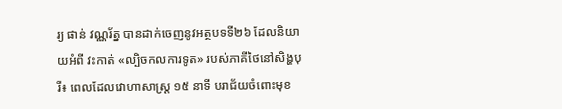រ្យ ផាន់ វណ្ណរ័ត្ន បានដាក់ចេញនូវអត្ថបទទី២៦ ដែលនិយាយអំពី វះកាត់ «ល្បិចកលការទូត» របស់ភាគីថៃនៅសិង្ហបុរី៖ ពេលដែលវោហាសាស្ត្រ ១៥ នាទី បរាជ័យចំពោះមុខ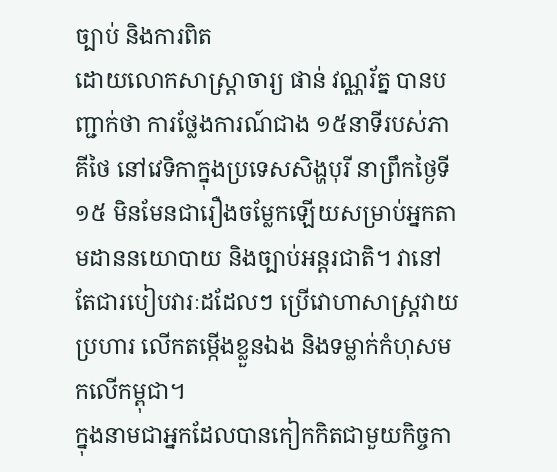ច្បាប់ និងការពិត
ដោយលោកសាស្រ្តាចារ្យ ផាន់ វណ្ណរ័ត្ន បានបញ្ជាក់ថា ការថ្លែងការណ៍ជាង ១៥នាទីរបស់ភាគីថៃ នៅវេទិកាក្នុងប្រទេសសិង្ហបុរី នាព្រឹកថ្ងៃទី១៥ មិនមែនជារឿងចម្លែកឡើយសម្រាប់អ្នកតាមដាននយោបាយ និងច្បាប់អន្តរជាតិ។ វានៅតែជារបៀបវារៈដដែលៗ ប្រើវោហាសាស្ត្រវាយប្រហារ លើកតម្កើងខ្លួនឯង និងទម្លាក់កំហុសមកលើកម្ពុជា។
ក្នុងនាមជាអ្នកដែលបានកៀកកិតជាមួយកិច្ចកា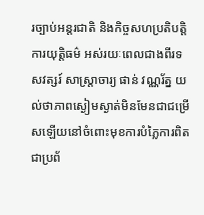រច្បាប់អន្តរជាតិ និងកិច្ចសហប្រតិបត្តិការយុត្តិធម៌ អស់រយៈពេលជាងពីរទសវត្សរ៍ សាស្រ្តាចារ្យ ផាន់ វណ្ណរ័ត្ន យល់ថាភាពស្ងៀមស្ងាត់មិនមែនជាជម្រើសឡើយនៅចំពោះមុខការបំភ្លៃការពិតជាប្រព័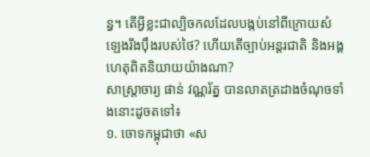ន្ធ។ តើអ្វីខ្លះជាល្បិចកលដែលបង្កប់នៅពីក្រោយសំឡេងរឹងប៉ឹងរបស់ថៃ? ហើយតើច្បាប់អន្តរជាតិ និងអង្គហេតុពិតនិយាយយ៉ាងណា?
សាស្រ្តាចារ្យ ផាន់ វណ្ណរ័ត្ន បានលាតត្រដាងចំណុចទាំងនោះដូចតទៅ៖
១. ចោទកម្ពុជាថា «ស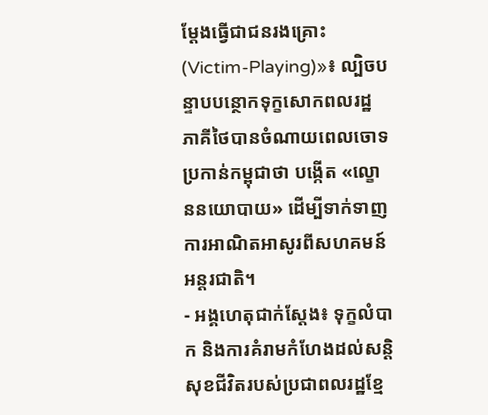ម្តែងធ្វើជាជនរងគ្រោះ (Victim-Playing)»៖ ល្បិចបន្ទាបបន្ថោកទុក្ខសោកពលរដ្ឋ
ភាគីថៃបានចំណាយពេលចោទប្រកាន់កម្ពុជាថា បង្កើត «ល្ខោននយោបាយ» ដើម្បីទាក់ទាញការអាណិតអាសូរពីសហគមន៍អន្តរជាតិ។
- អង្គហេតុជាក់ស្តែង៖ ទុក្ខលំបាក និងការគំរាមកំហែងដល់សន្តិសុខជីវិតរបស់ប្រជាពលរដ្ឋខ្មែ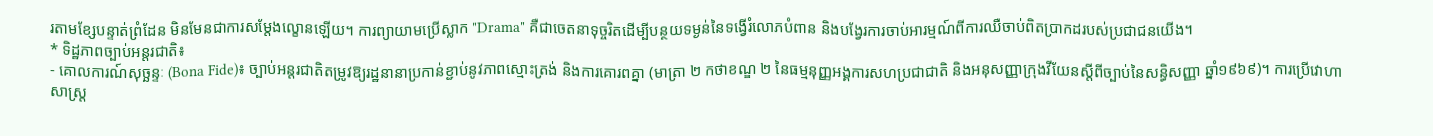រតាមខ្សែបន្ទាត់ព្រំដែន មិនមែនជាការសម្តែងល្ខោនឡើយ។ ការព្យាយាមប្រើស្លាក "Drama" គឺជាចេតនាទុច្ចរិតដើម្បីបន្ថយទម្ងន់នៃទង្វើរំលោភបំពាន និងបង្វែរការចាប់អារម្មណ៍ពីការឈឺចាប់ពិតប្រាកដរបស់ប្រជាជនយើង។
* ទិដ្ឋភាពច្បាប់អន្តរជាតិ៖
- គោលការណ៍សុច្ឆន្ទៈ (Bona Fide)៖ ច្បាប់អន្តរជាតិតម្រូវឱ្យរដ្ឋនានាប្រកាន់ខ្ជាប់នូវភាពស្មោះត្រង់ និងការគោរពគ្នា (មាត្រា ២ កថាខណ្ឌ ២ នៃធម្មនុញ្ញអង្គការសហប្រជាជាតិ និងអនុសញ្ញាក្រុងវីយែនស្តីពីច្បាប់នៃសន្ធិសញ្ញា ឆ្នាំ១៩៦៩)។ ការប្រើវោហាសាស្ត្រ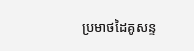ប្រមាថដៃគូសន្ទ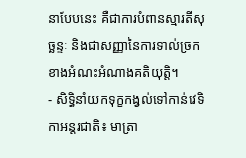នាបែបនេះ គឺជាការបំពានស្មារតីសុច្ឆន្ទៈ និងជាសញ្ញានៃការទាល់ច្រកខាងអំណះអំណាងគតិយុត្តិ។
- សិទ្ធិនាំយកទុក្ខកង្វល់ទៅកាន់វេទិកាអន្តរជាតិ៖ មាត្រា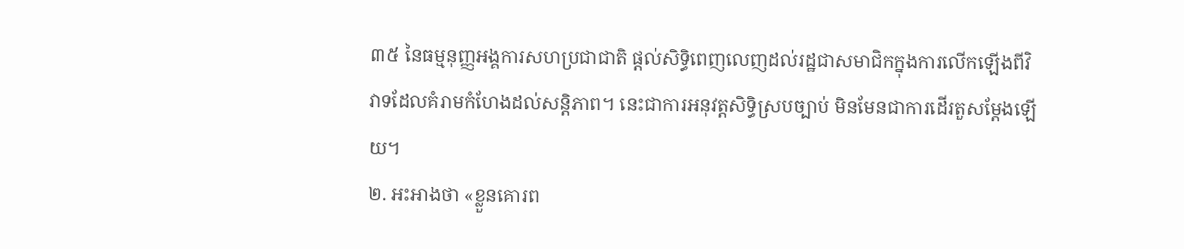៣៥ នៃធម្មនុញ្ញអង្គការសហប្រជាជាតិ ផ្តល់សិទ្ធិពេញលេញដល់រដ្ឋជាសមាជិកក្នុងការលើកឡើងពីវិវាទដែលគំរាមកំហែងដល់សន្តិភាព។ នេះជាការអនុវត្តសិទ្ធិស្របច្បាប់ មិនមែនជាការដើរតួសម្តែងឡើយ។
២. អះអាងថា «ខ្លួនគោរព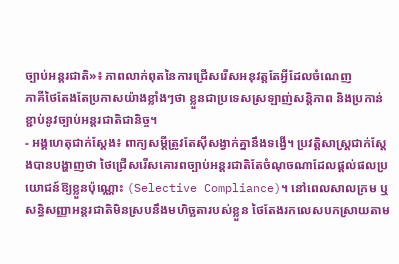ច្បាប់អន្តរជាតិ»៖ ភាពលាក់ពុតនៃការជ្រើសរើសអនុវត្តតែអ្វីដែលចំណេញ
ភាគីថៃតែងតែប្រកាសយ៉ាងខ្លាំងៗថា ខ្លួនជាប្រទេសស្រឡាញ់សន្តិភាព និងប្រកាន់ខ្ជាប់នូវច្បាប់អន្តរជាតិជានិច្ច។
- អង្គហេតុជាក់ស្តែង៖ ពាក្យសម្តីត្រូវតែស៊ីសង្វាក់គ្នានឹងទង្វើ។ ប្រវត្តិសាស្ត្រជាក់ស្តែងបានបង្ហាញថា ថៃជ្រើសរើសគោរពច្បាប់អន្តរជាតិតែចំណុចណាដែលផ្តល់ផលប្រយោជន៍ឱ្យខ្លួនប៉ុណ្ណោះ (Selective Compliance)។ នៅពេលសាលក្រម ឬសន្ធិសញ្ញាអន្តរជាតិមិនស្របនឹងមហិច្ឆតារបស់ខ្លួន ថៃតែងរកលេសបកស្រាយតាម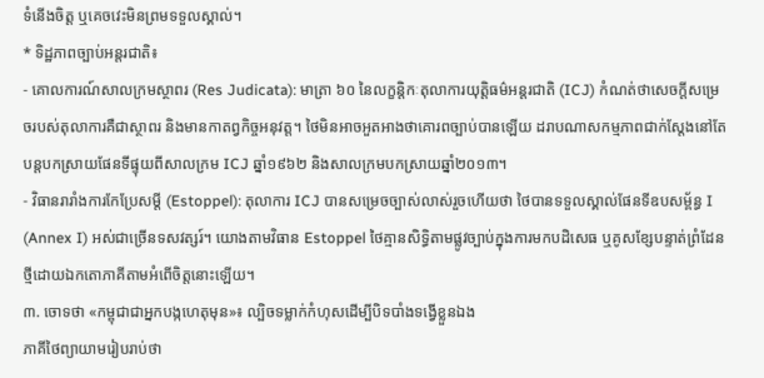ទំនើងចិត្ត ឬគេចវេះមិនព្រមទទួលស្គាល់។
* ទិដ្ឋភាពច្បាប់អន្តរជាតិ៖
- គោលការណ៍សាលក្រមស្ថាពរ (Res Judicata): មាត្រា ៦០ នៃលក្ខន្តិកៈតុលាការយុត្តិធម៌អន្តរជាតិ (ICJ) កំណត់ថាសេចក្តីសម្រេចរបស់តុលាការគឺជាស្ថាពរ និងមានកាតព្វកិច្ចអនុវត្ត។ ថៃមិនអាចអួតអាងថាគោរពច្បាប់បានឡើយ ដរាបណាសកម្មភាពជាក់ស្តែងនៅតែបន្តបកស្រាយផែនទីផ្ទុយពីសាលក្រម ICJ ឆ្នាំ១៩៦២ និងសាលក្រមបកស្រាយឆ្នាំ២០១៣។
- វិធានរារាំងការកែប្រែសម្តី (Estoppel): តុលាការ ICJ បានសម្រេចច្បាស់លាស់រួចហើយថា ថៃបានទទួលស្គាល់ផែនទីឧបសម្ព័ន្ធ I (Annex I) អស់ជាច្រើនទសវត្សរ៍។ យោងតាមវិធាន Estoppel ថៃគ្មានសិទ្ធិតាមផ្លូវច្បាប់ក្នុងការមកបដិសេធ ឬគូសខ្សែបន្ទាត់ព្រំដែនថ្មីដោយឯកតោភាគីតាមអំពើចិត្តនោះឡើយ។
៣. ចោទថា «កម្ពុជាជាអ្នកបង្កហេតុមុន»៖ ល្បិចទម្លាក់កំហុសដើម្បីបិទបាំងទង្វើខ្លួនឯង
ភាគីថៃព្យាយាមរៀបរាប់ថា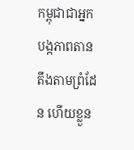កម្ពុជាជាអ្នកបង្កភាពតានតឹងតាមព្រំដែន ហើយខ្លួន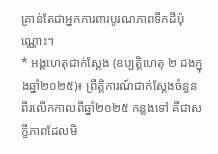គ្រាន់តែជាអ្នកការពារបូរណភាពទឹកដីប៉ុណ្ណោះ។
* អង្គហេតុជាក់ស្តែង (ឧប្បត្តិហេតុ ២ ដងក្នុងឆ្នាំ២០២៥)៖ ព្រឹត្តិការណ៍ជាក់ស្តែងចំនួនពីរលើកកាលពីឆ្នាំ២០២៥ កន្លងទៅ គឺជាសក្ខីភាពដែលមិ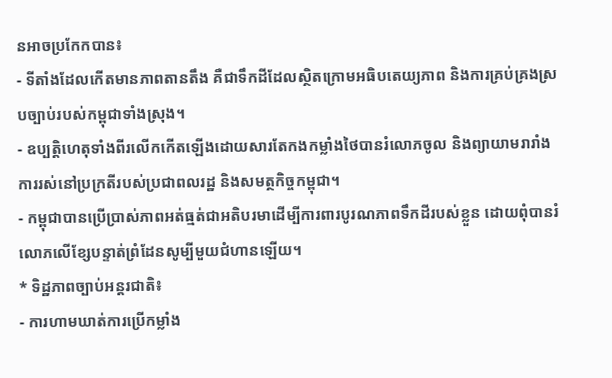នអាចប្រកែកបាន៖
- ទីតាំងដែលកើតមានភាពតានតឹង គឺជាទឹកដីដែលស្ថិតក្រោមអធិបតេយ្យភាព និងការគ្រប់គ្រងស្របច្បាប់របស់កម្ពុជាទាំងស្រុង។
- ឧប្បត្តិហេតុទាំងពីរលើកកើតឡើងដោយសារតែកងកម្លាំងថៃបានរំលោភចូល និងព្យាយាមរារាំងការរស់នៅប្រក្រតីរបស់ប្រជាពលរដ្ឋ និងសមត្ថកិច្ចកម្ពុជា។
- កម្ពុជាបានប្រើប្រាស់ភាពអត់ធ្មត់ជាអតិបរមាដើម្បីការពារបូរណភាពទឹកដីរបស់ខ្លួន ដោយពុំបានរំលោភលើខ្សែបន្ទាត់ព្រំដែនសូម្បីមួយជំហានឡើយ។
* ទិដ្ឋភាពច្បាប់អន្តរជាតិ៖
- ការហាមឃាត់ការប្រើកម្លាំង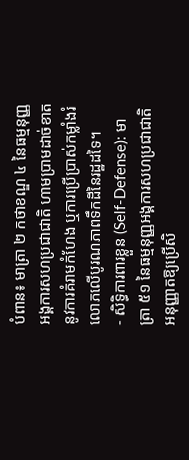បំពាន៖ មាត្រា ២ កថាខណ្ឌ ៤ នៃធម្មនុញ្ញអង្គការសហប្រជាជាតិ ហាមប្រាមដាច់ខាតនូវការគំរាមកំហែង ឬការប្រើប្រាស់កម្លាំងរំលោភលើបូរណភាពទឹកដីនៃរដ្ឋដទៃ។
- សិទ្ធិការពារខ្លួន (Self-Defense): មាត្រា ៥១ នៃធម្មនុញ្ញអង្គការសហប្រជាជាតិ អនុញ្ញាតឱ្យប្រើសិ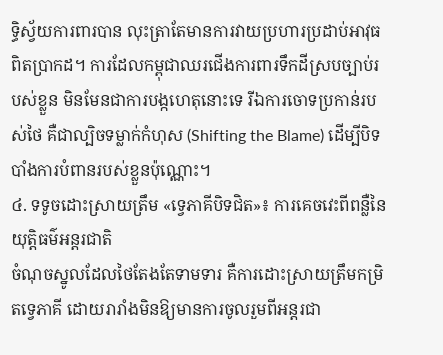ទ្ធិស្វ័យការពារបាន លុះត្រាតែមានការវាយប្រហារប្រដាប់អាវុធពិតប្រាកដ។ ការដែលកម្ពុជាឈរជើងការពារទឹកដីស្របច្បាប់របស់ខ្លួន មិនមែនជាការបង្កហេតុនោះទេ រីឯការចោទប្រកាន់របស់ថៃ គឺជាល្បិចទម្លាក់កំហុស (Shifting the Blame) ដើម្បីបិទបាំងការបំពានរបស់ខ្លួនប៉ុណ្ណោះ។
៤. ទទូចដោះស្រាយត្រឹម «ទ្វេភាគីបិទជិត»៖ ការគេចវេះពីពន្លឺនៃយុត្តិធម៌អន្តរជាតិ
ចំណុចស្នូលដែលថៃតែងតែទាមទារ គឺការដោះស្រាយត្រឹមកម្រិតទ្វេភាគី ដោយរារាំងមិនឱ្យមានការចូលរួមពីអន្តរជា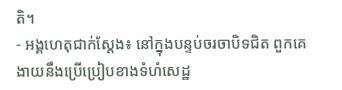តិ។
- អង្គហេតុជាក់ស្តែង៖ នៅក្នុងបន្ទប់ចរចាបិទជិត ពួកគេងាយនឹងប្រើប្រៀបខាងទំហំសេដ្ឋ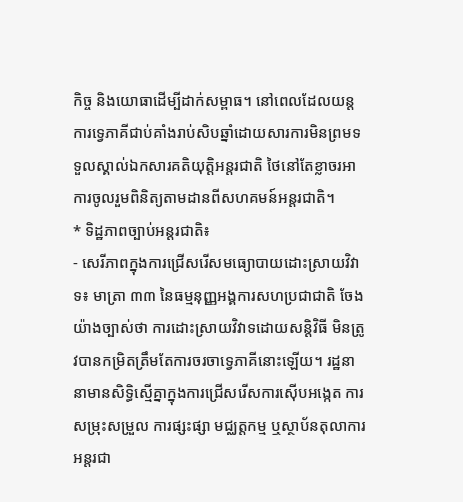កិច្ច និងយោធាដើម្បីដាក់សម្ពាធ។ នៅពេលដែលយន្តការទ្វេភាគីជាប់គាំងរាប់សិបឆ្នាំដោយសារការមិនព្រមទទួលស្គាល់ឯកសារគតិយុត្តិអន្តរជាតិ ថៃនៅតែខ្លាចរអាការចូលរួមពិនិត្យតាមដានពីសហគមន៍អន្តរជាតិ។
* ទិដ្ឋភាពច្បាប់អន្តរជាតិ៖
- សេរីភាពក្នុងការជ្រើសរើសមធ្យោបាយដោះស្រាយវិវាទ៖ មាត្រា ៣៣ នៃធម្មនុញ្ញអង្គការសហប្រជាជាតិ ចែងយ៉ាងច្បាស់ថា ការដោះស្រាយវិវាទដោយសន្តិវិធី មិនត្រូវបានកម្រិតត្រឹមតែការចរចាទ្វេភាគីនោះឡើយ។ រដ្ឋនានាមានសិទ្ធិស្មើគ្នាក្នុងការជ្រើសរើសការស៊ើបអង្កេត ការសម្រុះសម្រួល ការផ្សះផ្សា មជ្ឈត្តកម្ម ឬស្ថាប័នតុលាការអន្តរជា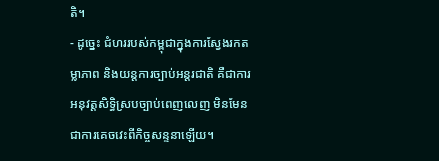តិ។
- ដូច្នេះ ជំហររបស់កម្ពុជាក្នុងការស្វែងរកតម្លាភាព និងយន្តការច្បាប់អន្តរជាតិ គឺជាការអនុវត្តសិទ្ធិស្របច្បាប់ពេញលេញ មិនមែនជាការគេចវេះពីកិច្ចសន្ទនាឡើយ។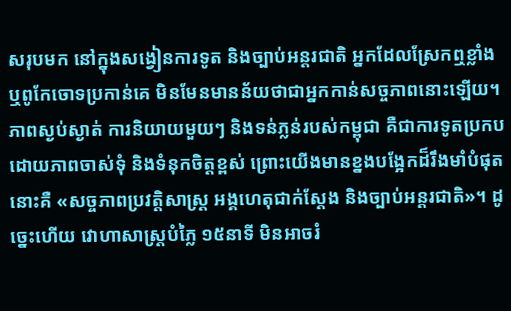សរុបមក នៅក្នុងសង្វៀនការទូត និងច្បាប់អន្តរជាតិ អ្នកដែលស្រែកឮខ្លាំង ឬពូកែចោទប្រកាន់គេ មិនមែនមានន័យថាជាអ្នកកាន់សច្ចភាពនោះឡើយ។ ភាពស្ងប់ស្ងាត់ ការនិយាយមួយៗ និងទន់ភ្លន់របស់កម្ពុជា គឺជាការទូតប្រកបដោយភាពចាស់ទុំ និងទំនុកចិត្តខ្ពស់ ព្រោះយើងមានខ្នងបង្អែកដ៏រឹងមាំបំផុត នោះគឺ «សច្ចភាពប្រវត្តិសាស្ត្រ អង្គហេតុជាក់ស្តែង និងច្បាប់អន្តរជាតិ»។ ដូច្នេះហើយ វោហាសាស្ត្របំភ្លៃ ១៥នាទី មិនអាចរំ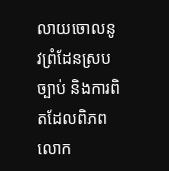លាយចោលនូវព្រំដែនស្របច្បាប់ និងការពិតដែលពិភពលោក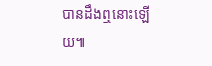បានដឹងឮនោះឡើយ៕